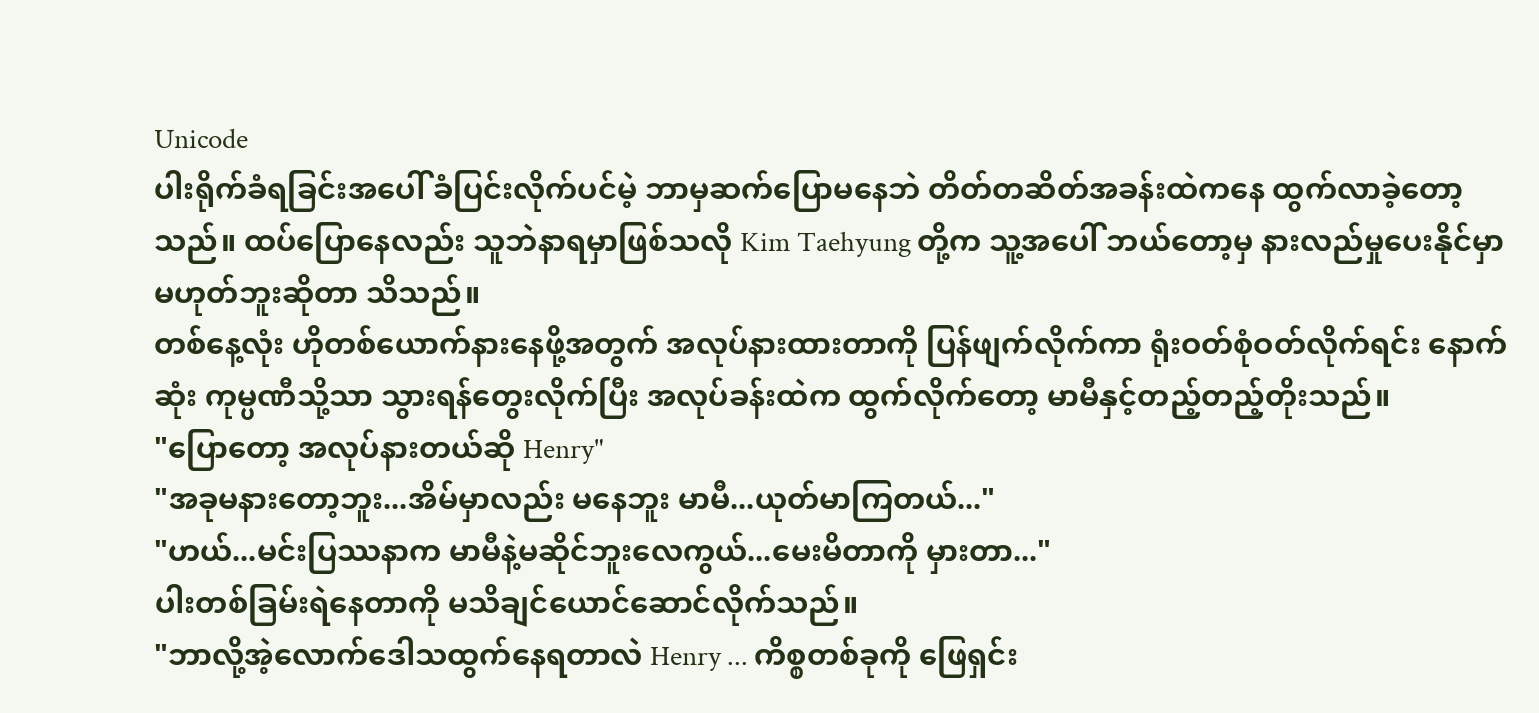Unicode
ပါးရိုက်ခံရခြင်းအပေါ် ခံပြင်းလိုက်ပင်မဲ့ ဘာမှဆက်ပြောမနေဘဲ တိတ်တဆိတ်အခန်းထဲကနေ ထွက်လာခဲ့တော့သည်။ ထပ်ပြောနေလည်း သူဘဲနာရမှာဖြစ်သလို Kim Taehyung တို့က သူ့အပေါ် ဘယ်တော့မှ နားလည်မှုပေးနိုင်မှာ မဟုတ်ဘူးဆိုတာ သိသည်။
တစ်နေ့လုံး ဟိုတစ်ယောက်နားနေဖို့အတွက် အလုပ်နားထားတာကို ပြန်ဖျက်လိုက်ကာ ရုံးဝတ်စုံဝတ်လိုက်ရင်း နောက်ဆုံး ကုမ္ပဏီသို့သာ သွားရန်တွေးလိုက်ပြီး အလုပ်ခန်းထဲက ထွက်လိုက်တော့ မာမီနှင့်တည့်တည့်တိုးသည်။
"ပြောတော့ အလုပ်နားတယ်ဆို Henry"
"အခုမနားတော့ဘူး...အိမ်မှာလည်း မနေဘူး မာမီ...ယုတ်မာကြတယ်..."
"ဟယ်...မင်းပြဿနာက မာမီနဲ့မဆိုင်ဘူးလေကွယ်...မေးမိတာကို မှားတာ..."
ပါးတစ်ခြမ်းရဲနေတာကို မသိချင်ယောင်ဆောင်လိုက်သည်။
"ဘာလို့အဲ့လောက်ဒေါသထွက်နေရတာလဲ Henry ... ကိစ္စတစ်ခုကို ဖြေရှင်း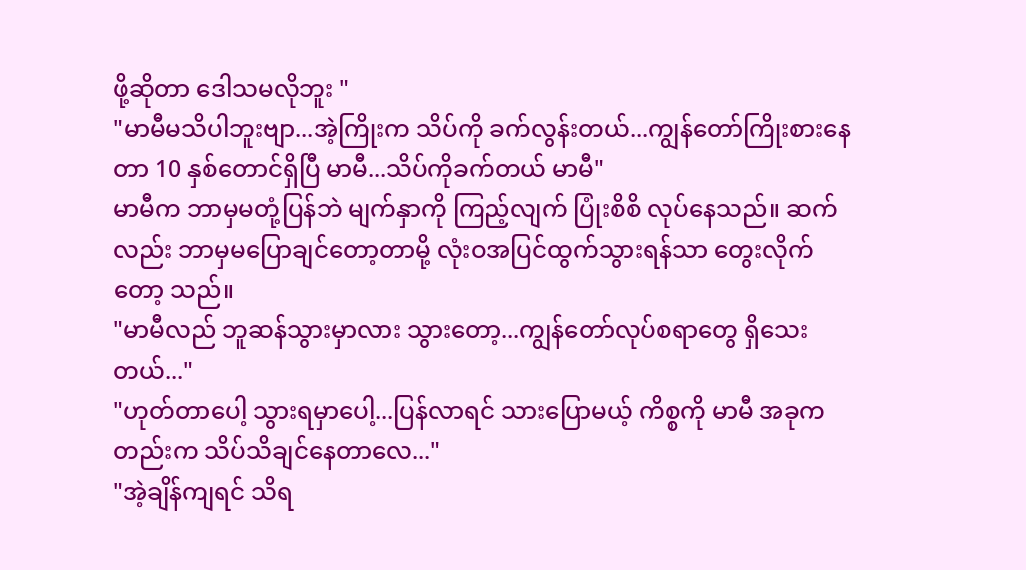ဖို့ဆိုတာ ဒေါသမလိုဘူး "
"မာမီမသိပါဘူးဗျာ...အဲ့ကြိုးက သိပ်ကို ခက်လွန်းတယ်...ကျွန်တော်ကြိုးစားနေတာ 10 နှစ်တောင်ရှိပြီ မာမီ...သိပ်ကိုခက်တယ် မာမီ"
မာမီက ဘာမှမတုံ့ပြန်ဘဲ မျက်နှာကို ကြည့်လျက် ပြုံးစိစိ လုပ်နေသည်။ ဆက်လည်း ဘာမှမပြောချင်တော့တာမို့ လုံးဝအပြင်ထွက်သွားရန်သာ တွေးလိုက်တော့ သည်။
"မာမီလည် ဘူဆန်သွားမှာလား သွားတော့...ကျွန်တော်လုပ်စရာတွေ ရှိသေးတယ်..."
"ဟုတ်တာပေါ့ သွားရမှာပေါ့...ပြန်လာရင် သားပြောမယ့် ကိစ္စကို မာမီ အခုကတည်းက သိပ်သိချင်နေတာလေ..."
"အဲ့ချိန်ကျရင် သိရ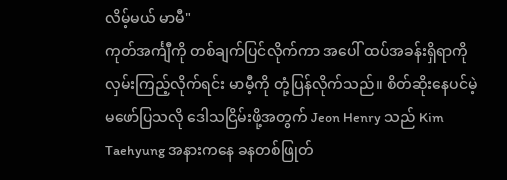လိမ့်မယ် မာမီ"
ကုတ်အင်္ကျီကို တစ်ချက်ပြင်လိုက်ကာ အပေါ် ထပ်အခန်းရှိရာကို လှမ်းကြည့်လိုက်ရင်း မာမီ့ကို တုံ့ပြန်လိုက်သည်။ စိတ်ဆိုးနေပင်မဲ့ မဖော်ပြသလို ဒေါသငြိမ်းဖို့အတွက် Jeon Henry သည် Kim Taehyung အနားကနေ ခနတစ်ဖြုတ်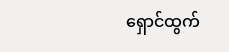ရှောင်ထွက်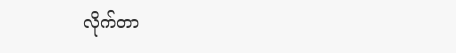လိုက်တာ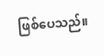ဖြစ်ပေသည်။